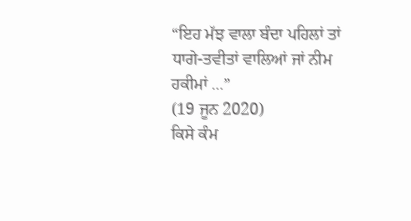“ਇਹ ਮੱਝ ਵਾਲਾ ਬੰਦਾ ਪਹਿਲਾਂ ਤਾਂ ਧਾਗੇ-ਤਵੀਤਾਂ ਵਾਲਿਆਂ ਜਾਂ ਨੀਮ ਹਕੀਮਾਂ ...”
(19 ਜੂਨ 2020)
ਕਿਸੇ ਕੰਮ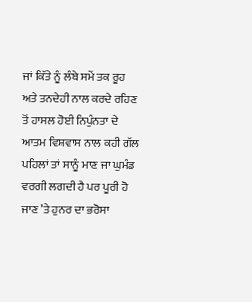ਜਾਂ ਕਿੱਤੇ ਨੂੰ ਲੰਬੇ ਸਮੇਂ ਤਕ ਰੂਹ ਅਤੇ ਤਨਦੇਹੀ ਨਾਲ ਕਰਦੇ ਰਹਿਣ ਤੋਂ ਹਾਸਲ ਹੋਈ ਨਿਪੁੰਨਤਾ ਦੇ ਆਤਮ ਵਿਸ਼ਵਾਸ ਨਾਲ ਕਹੀ ਗੱਲ ਪਹਿਲਾਂ ਤਾਂ ਸਾਨੂੰ ਮਾਣ ਜਾ ਘੁਮੰਡ ਵਰਗੀ ਲਗਦੀ ਹੈ ਪਰ ਪੂਰੀ ਹੋ ਜਾਣ ’ਤੇ ਹੁਨਰ ਦਾ ਭਰੋਸਾ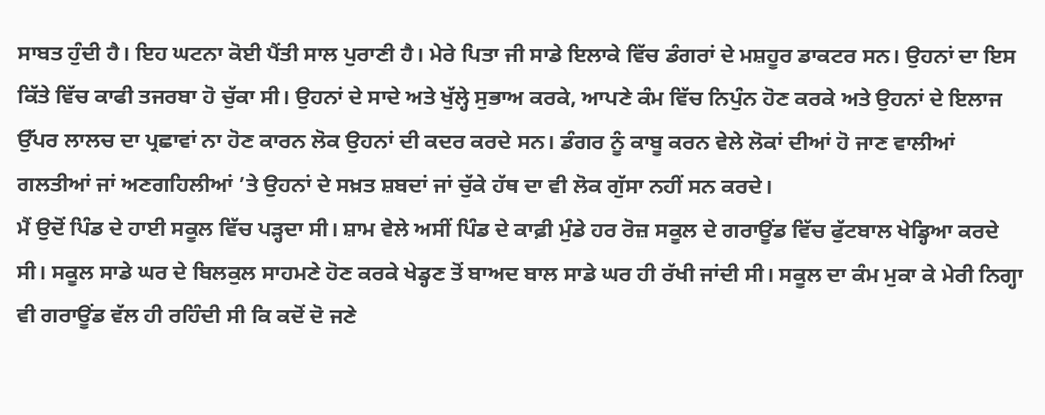ਸਾਬਤ ਹੁੰਦੀ ਹੈ। ਇਹ ਘਟਨਾ ਕੋਈ ਪੈਂਤੀ ਸਾਲ ਪੁਰਾਣੀ ਹੈ। ਮੇਰੇ ਪਿਤਾ ਜੀ ਸਾਡੇ ਇਲਾਕੇ ਵਿੱਚ ਡੰਗਰਾਂ ਦੇ ਮਸ਼ਹੂਰ ਡਾਕਟਰ ਸਨ। ਉਹਨਾਂ ਦਾ ਇਸ ਕਿੱਤੇ ਵਿੱਚ ਕਾਫੀ ਤਜਰਬਾ ਹੋ ਚੁੱਕਾ ਸੀ। ਉਹਨਾਂ ਦੇ ਸਾਦੇ ਅਤੇ ਖੁੱਲ੍ਹੇ ਸੁਭਾਅ ਕਰਕੇ, ਆਪਣੇ ਕੰਮ ਵਿੱਚ ਨਿਪੁੰਨ ਹੋਣ ਕਰਕੇ ਅਤੇ ਉਹਨਾਂ ਦੇ ਇਲਾਜ ਉੱਪਰ ਲਾਲਚ ਦਾ ਪ੍ਰਛਾਵਾਂ ਨਾ ਹੋਣ ਕਾਰਨ ਲੋਕ ਉਹਨਾਂ ਦੀ ਕਦਰ ਕਰਦੇ ਸਨ। ਡੰਗਰ ਨੂੰ ਕਾਬੂ ਕਰਨ ਵੇਲੇ ਲੋਕਾਂ ਦੀਆਂ ਹੋ ਜਾਣ ਵਾਲੀਆਂ ਗਲਤੀਆਂ ਜਾਂ ਅਣਗਹਿਲੀਆਂ ’ਤੇ ਉਹਨਾਂ ਦੇ ਸਖ਼ਤ ਸ਼ਬਦਾਂ ਜਾਂ ਚੁੱਕੇ ਹੱਥ ਦਾ ਵੀ ਲੋਕ ਗੁੱਸਾ ਨਹੀਂ ਸਨ ਕਰਦੇ।
ਮੈਂ ਉਦੋਂ ਪਿੰਡ ਦੇ ਹਾਈ ਸਕੂਲ ਵਿੱਚ ਪੜ੍ਹਦਾ ਸੀ। ਸ਼ਾਮ ਵੇਲੇ ਅਸੀਂ ਪਿੰਡ ਦੇ ਕਾਫ਼ੀ ਮੁੰਡੇ ਹਰ ਰੋਜ਼ ਸਕੂਲ ਦੇ ਗਰਾਊਂਡ ਵਿੱਚ ਫੁੱਟਬਾਲ ਖੇਡ੍ਹਿਆ ਕਰਦੇ ਸੀ। ਸਕੂਲ ਸਾਡੇ ਘਰ ਦੇ ਬਿਲਕੁਲ ਸਾਹਮਣੇ ਹੋਣ ਕਰਕੇ ਖੇਡ੍ਹਣ ਤੋਂ ਬਾਅਦ ਬਾਲ ਸਾਡੇ ਘਰ ਹੀ ਰੱਖੀ ਜਾਂਦੀ ਸੀ। ਸਕੂਲ ਦਾ ਕੰਮ ਮੁਕਾ ਕੇ ਮੇਰੀ ਨਿਗ੍ਹਾ ਵੀ ਗਰਾਊਂਡ ਵੱਲ ਹੀ ਰਹਿੰਦੀ ਸੀ ਕਿ ਕਦੋਂ ਦੋ ਜਣੇ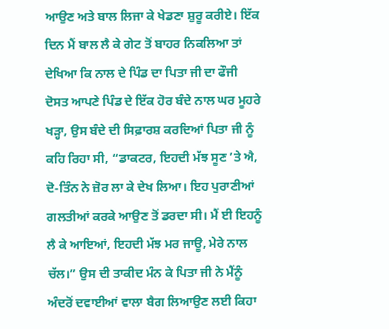ਆਉਣ ਅਤੇ ਬਾਲ ਲਿਜਾ ਕੇ ਖੇਡਣਾ ਸ਼ੁਰੂ ਕਰੀਏ। ਇੱਕ ਦਿਨ ਮੈਂ ਬਾਲ ਲੈ ਕੇ ਗੇਟ ਤੋਂ ਬਾਹਰ ਨਿਕਲਿਆ ਤਾਂ ਦੇਖਿਆ ਕਿ ਨਾਲ ਦੇ ਪਿੰਡ ਦਾ ਪਿਤਾ ਜੀ ਦਾ ਫੌਜੀ ਦੋਸਤ ਆਪਣੇ ਪਿੰਡ ਦੇ ਇੱਕ ਹੋਰ ਬੰਦੇ ਨਾਲ ਘਰ ਮੂਹਰੇ ਖੜ੍ਹਾ, ਉਸ ਬੰਦੇ ਦੀ ਸਿਫ਼ਾਰਸ਼ ਕਰਦਿਆਂ ਪਿਤਾ ਜੀ ਨੂੰ ਕਹਿ ਰਿਹਾ ਸੀ, “ਡਾਕਟਰ, ਇਹਦੀ ਮੱਝ ਸੂਣ ’ਤੇ ਐ, ਦੋ-ਤਿੰਨ ਨੇ ਜ਼ੋਰ ਲਾ ਕੇ ਦੇਖ ਲਿਆ। ਇਹ ਪੁਰਾਣੀਆਂ ਗਲਤੀਆਂ ਕਰਕੇ ਆਉਣ ਤੋਂ ਡਰਦਾ ਸੀ। ਮੈਂ ਈ ਇਹਨੂੰ ਲੈ ਕੇ ਆਇਆਂ, ਇਹਦੀ ਮੱਝ ਮਰ ਜਾਊ, ਮੇਰੇ ਨਾਲ ਚੱਲ।” ਉਸ ਦੀ ਤਾਕੀਦ ਮੰਨ ਕੇ ਪਿਤਾ ਜੀ ਨੇ ਮੈਂਨੂੰ ਅੰਦਰੋਂ ਦਵਾਈਆਂ ਵਾਲਾ ਬੈਗ ਲਿਆਉਣ ਲਈ ਕਿਹਾ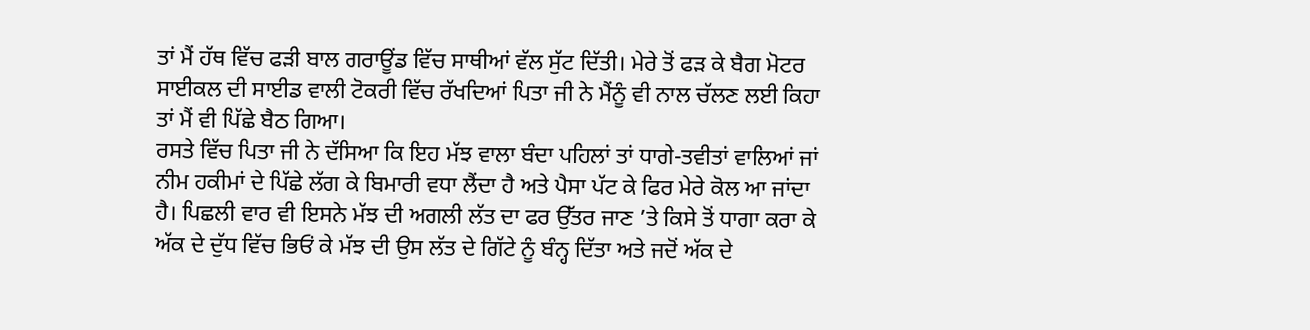ਤਾਂ ਮੈਂ ਹੱਥ ਵਿੱਚ ਫੜੀ ਬਾਲ ਗਰਾਊਂਡ ਵਿੱਚ ਸਾਥੀਆਂ ਵੱਲ ਸੁੱਟ ਦਿੱਤੀ। ਮੇਰੇ ਤੋਂ ਫੜ ਕੇ ਬੈਗ ਮੋਟਰ ਸਾਈਕਲ ਦੀ ਸਾਈਡ ਵਾਲੀ ਟੋਕਰੀ ਵਿੱਚ ਰੱਖਦਿਆਂ ਪਿਤਾ ਜੀ ਨੇ ਮੈਂਨੂੰ ਵੀ ਨਾਲ ਚੱਲਣ ਲਈ ਕਿਹਾ ਤਾਂ ਮੈਂ ਵੀ ਪਿੱਛੇ ਬੈਠ ਗਿਆ।
ਰਸਤੇ ਵਿੱਚ ਪਿਤਾ ਜੀ ਨੇ ਦੱਸਿਆ ਕਿ ਇਹ ਮੱਝ ਵਾਲਾ ਬੰਦਾ ਪਹਿਲਾਂ ਤਾਂ ਧਾਗੇ-ਤਵੀਤਾਂ ਵਾਲਿਆਂ ਜਾਂ ਨੀਮ ਹਕੀਮਾਂ ਦੇ ਪਿੱਛੇ ਲੱਗ ਕੇ ਬਿਮਾਰੀ ਵਧਾ ਲੈਂਦਾ ਹੈ ਅਤੇ ਪੈਸਾ ਪੱਟ ਕੇ ਫਿਰ ਮੇਰੇ ਕੋਲ ਆ ਜਾਂਦਾ ਹੈ। ਪਿਛਲੀ ਵਾਰ ਵੀ ਇਸਨੇ ਮੱਝ ਦੀ ਅਗਲੀ ਲੱਤ ਦਾ ਫਰ ਉੱਤਰ ਜਾਣ ’ਤੇ ਕਿਸੇ ਤੋਂ ਧਾਗਾ ਕਰਾ ਕੇ ਅੱਕ ਦੇ ਦੁੱਧ ਵਿੱਚ ਭਿਓਂ ਕੇ ਮੱਝ ਦੀ ਉਸ ਲੱਤ ਦੇ ਗਿੱਟੇ ਨੂੰ ਬੰਨ੍ਹ ਦਿੱਤਾ ਅਤੇ ਜਦੋਂ ਅੱਕ ਦੇ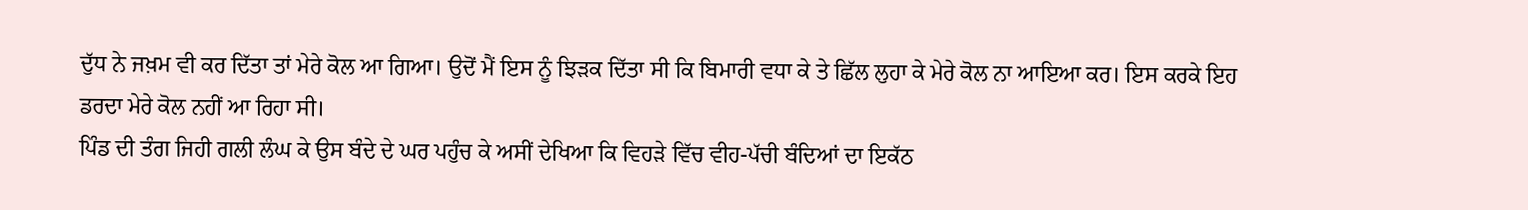ਦੁੱਧ ਨੇ ਜਖ਼ਮ ਵੀ ਕਰ ਦਿੱਤਾ ਤਾਂ ਮੇਰੇ ਕੋਲ ਆ ਗਿਆ। ਉਦੋਂ ਮੈਂ ਇਸ ਨੂੰ ਝਿੜਕ ਦਿੱਤਾ ਸੀ ਕਿ ਬਿਮਾਰੀ ਵਧਾ ਕੇ ਤੇ ਛਿੱਲ ਲੁਹਾ ਕੇ ਮੇਰੇ ਕੋਲ ਨਾ ਆਇਆ ਕਰ। ਇਸ ਕਰਕੇ ਇਹ ਡਰਦਾ ਮੇਰੇ ਕੋਲ ਨਹੀਂ ਆ ਰਿਹਾ ਸੀ।
ਪਿੰਡ ਦੀ ਤੰਗ ਜਿਹੀ ਗਲੀ ਲੰਘ ਕੇ ਉਸ ਬੰਦੇ ਦੇ ਘਰ ਪਹੁੰਚ ਕੇ ਅਸੀਂ ਦੇਖਿਆ ਕਿ ਵਿਹੜੇ ਵਿੱਚ ਵੀਹ-ਪੱਚੀ ਬੰਦਿਆਂ ਦਾ ਇਕੱਠ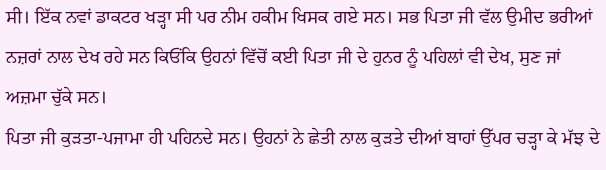ਸੀ। ਇੱਕ ਨਵਾਂ ਡਾਕਟਰ ਖੜ੍ਹਾ ਸੀ ਪਰ ਨੀਮ ਹਕੀਮ ਖਿਸਕ ਗਏ ਸਨ। ਸਭ ਪਿਤਾ ਜੀ ਵੱਲ ਉਮੀਦ ਭਰੀਆਂ ਨਜ਼ਰਾਂ ਨਾਲ ਦੇਖ ਰਹੇ ਸਨ ਕਿਓਂਕਿ ਉਹਨਾਂ ਵਿੱਚੋਂ ਕਈ ਪਿਤਾ ਜੀ ਦੇ ਹੁਨਰ ਨੂੰ ਪਹਿਲਾਂ ਵੀ ਦੇਖ, ਸੁਣ ਜਾਂ ਅਜ਼ਮਾ ਚੁੱਕੇ ਸਨ।
ਪਿਤਾ ਜੀ ਕੁੜਤਾ-ਪਜਾਮਾ ਹੀ ਪਹਿਨਦੇ ਸਨ। ਉਹਨਾਂ ਨੇ ਛੇਤੀ ਨਾਲ ਕੁੜਤੇ ਦੀਆਂ ਬਾਹਾਂ ਉੱਪਰ ਚੜ੍ਹਾ ਕੇ ਮੱਝ ਦੇ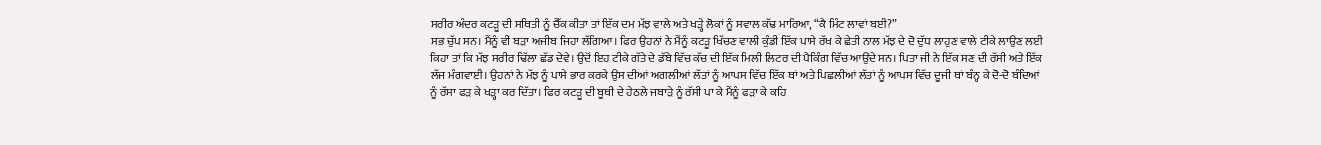ਸਰੀਰ ਅੰਦਰ ਕਟੜੂ ਦੀ ਸਥਿਤੀ ਨੂੰ ਚੈੱਕ ਕੀਤਾ ਤਾਂ ਇੱਕ ਦਮ ਮੱਝ ਵਾਲੇ ਅਤੇ ਖੜ੍ਹੇ ਲੋਕਾਂ ਨੂੰ ਸਵਾਲ ਕੱਢ ਮਾਰਿਆ, “ਕੈ ਮਿੰਟ ਲਾਵਾਂ ਬਈ?”
ਸਭ ਚੁੱਪ ਸਨ। ਮੈਂਨੂੰ ਵੀ ਬੜਾ ਅਜੀਬ ਜਿਹਾ ਲੱਗਿਆ। ਫਿਰ ਉਹਨਾਂ ਨੇ ਮੈਂਨੂੰ ਕਟੜੂ ਖਿੱਚਣ ਵਾਲੀ ਕੁੰਡੀ ਇੱਕ ਪਾਸੇ ਰੱਖ ਕੇ ਛੇਤੀ ਨਾਲ ਮੱਝ ਦੇ ਦੋ ਦੁੱਧ ਲਾਹੁਣ ਵਾਲੇ ਟੀਕੇ ਲਾਉਣ ਲਈ ਕਿਹਾ ਤਾਂ ਕਿ ਮੱਝ ਸਰੀਰ ਢਿੱਲਾ ਛੱਡ ਦੇਵੇ। ਉਦੋਂ ਇਹ ਟੀਕੇ ਗੱਤੇ ਦੇ ਡੱਬੇ ਵਿੱਚ ਕੱਚ ਦੀ ਇੱਕ ਮਿਲੀ ਲਿਟਰ ਦੀ ਪੈਕਿੰਗ ਵਿੱਚ ਆਉਂਦੇ ਸਨ। ਪਿਤਾ ਜੀ ਨੇ ਇੱਕ ਸਣ ਦੀ ਰੱਸੀ ਅਤੇ ਇੱਕ ਲੱਜ ਮੰਗਵਾਈ। ਉਹਨਾਂ ਨੇ ਮੱਝ ਨੂੰ ਪਾਸੇ ਭਾਰ ਕਰਕੇ ਉਸ ਦੀਆਂ ਅਗਲੀਆਂ ਲੱਤਾਂ ਨੂੰ ਆਪਸ ਵਿੱਚ ਇੱਕ ਥਾਂ ਅਤੇ ਪਿਛਲੀਆਂ ਲੱਤਾਂ ਨੂੰ ਆਪਸ ਵਿੱਚ ਦੂਜੀ ਥਾਂ ਬੰਨ੍ਹ ਕੇ ਦੋ-ਦੋ ਬੰਦਿਆਂ ਨੂੰ ਰੱਸਾ ਫੜ ਕੇ ਖੜ੍ਹਾ ਕਰ ਦਿੱਤਾ। ਫਿਰ ਕਟੜੂ ਦੀ ਬੂਥੀ ਦੇ ਹੇਠਲੇ ਜਬਾੜੇ ਨੂੰ ਰੱਸੀ ਪਾ ਕੇ ਮੈਂਨੂੰ ਫੜਾ ਕੇ ਕਹਿ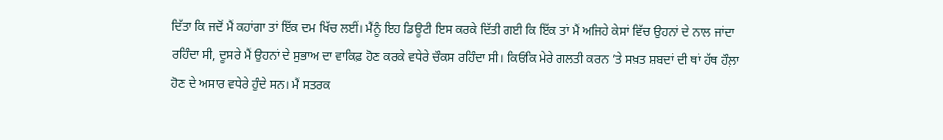ਦਿੱਤਾ ਕਿ ਜਦੋਂ ਮੈਂ ਕਹਾਂਗਾ ਤਾਂ ਇੱਕ ਦਮ ਖਿੱਚ ਲਈਂ। ਮੈਂਨੂੰ ਇਹ ਡਿਊਟੀ ਇਸ ਕਰਕੇ ਦਿੱਤੀ ਗਈ ਕਿ ਇੱਕ ਤਾਂ ਮੈਂ ਅਜਿਹੇ ਕੇਸਾਂ ਵਿੱਚ ਉਹਨਾਂ ਦੇ ਨਾਲ ਜਾਂਦਾ ਰਹਿੰਦਾ ਸੀ, ਦੂਸਰੇ ਮੈਂ ਉਹਨਾਂ ਦੇ ਸੁਭਾਅ ਦਾ ਵਾਕਿਫ਼ ਹੋਣ ਕਰਕੇ ਵਧੇਰੇ ਚੌਕਸ ਰਹਿੰਦਾ ਸੀ। ਕਿਓਂਕਿ ਮੇਰੇ ਗਲਤੀ ਕਰਨ ’ਤੇ ਸਖ਼ਤ ਸ਼ਬਦਾਂ ਦੀ ਥਾਂ ਹੱਥ ਹੌਲ਼ਾ ਹੋਣ ਦੇ ਅਸਾਰ ਵਧੇਰੇ ਹੁੰਦੇ ਸਨ। ਮੈਂ ਸਤਰਕ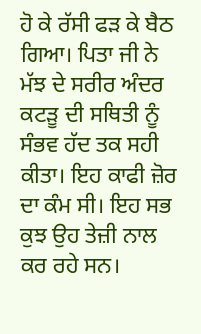ਹੋ ਕੇ ਰੱਸੀ ਫੜ ਕੇ ਬੈਠ ਗਿਆ। ਪਿਤਾ ਜੀ ਨੇ ਮੱਝ ਦੇ ਸਰੀਰ ਅੰਦਰ ਕਟੜੂ ਦੀ ਸਥਿਤੀ ਨੂੰ ਸੰਭਵ ਹੱਦ ਤਕ ਸਹੀ ਕੀਤਾ। ਇਹ ਕਾਫੀ ਜ਼ੋਰ ਦਾ ਕੰਮ ਸੀ। ਇਹ ਸਭ ਕੁਝ ਉਹ ਤੇਜ਼ੀ ਨਾਲ ਕਰ ਰਹੇ ਸਨ।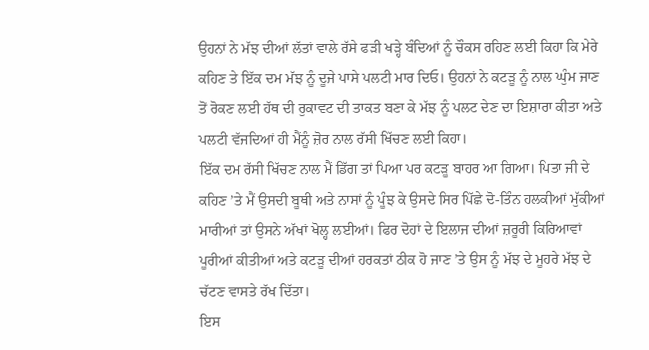ਉਹਨਾਂ ਨੇ ਮੱਝ ਦੀਆਂ ਲੱਤਾਂ ਵਾਲੇ ਰੱਸੇ ਫੜੀ ਖੜ੍ਹੇ ਬੰਦਿਆਂ ਨੂੰ ਚੌਕਸ ਰਹਿਣ ਲਈ ਕਿਹਾ ਕਿ ਮੇਰੇ ਕਹਿਣ ਤੇ ਇੱਕ ਦਮ ਮੱਝ ਨੂੰ ਦੂਜੇ ਪਾਸੇ ਪਲਟੀ ਮਾਰ ਦਿਓ। ਉਹਨਾਂ ਨੇ ਕਟੜੂ ਨੂੰ ਨਾਲ ਘੁੰਮ ਜਾਣ ਤੋਂ ਰੋਕਣ ਲਈ ਹੱਥ ਦੀ ਰੁਕਾਵਟ ਦੀ ਤਾਕਤ ਬਣਾ ਕੇ ਮੱਝ ਨੂੰ ਪਲਟ ਦੇਣ ਦਾ ਇਸ਼ਾਰਾ ਕੀਤਾ ਅਤੇ ਪਲਟੀ ਵੱਜਦਿਆਂ ਹੀ ਮੈਂਨੂੰ ਜ਼ੋਰ ਨਾਲ ਰੱਸੀ ਖਿੱਚਣ ਲਈ ਕਿਹਾ।
ਇੱਕ ਦਮ ਰੱਸੀ ਖਿੱਚਣ ਨਾਲ ਮੈਂ ਡਿੱਗ ਤਾਂ ਪਿਆ ਪਰ ਕਟੜੂ ਬਾਹਰ ਆ ਗਿਆ। ਪਿਤਾ ਜੀ ਦੇ ਕਹਿਣ ’ਤੇ ਮੈਂ ਉਸਦੀ ਬੂਥੀ ਅਤੇ ਨਾਸਾਂ ਨੂੰ ਪੂੰਝ ਕੇ ਉਸਦੇ ਸਿਰ ਪਿੱਛੇ ਦੋ-ਤਿੰਨ ਹਲਕੀਆਂ ਮੁੱਕੀਆਂ ਮਾਰੀਆਂ ਤਾਂ ਉਸਨੇ ਅੱਖਾਂ ਖੋਲ੍ਹ ਲਈਆਂ। ਫਿਰ ਦੋਹਾਂ ਦੇ ਇਲਾਜ ਦੀਆਂ ਜ਼ਰੂਰੀ ਕਿਰਿਆਵਾਂ ਪੂਰੀਆਂ ਕੀਤੀਆਂ ਅਤੇ ਕਟੜੂ ਦੀਆਂ ਹਰਕਤਾਂ ਠੀਕ ਹੋ ਜਾਣ ’ਤੇ ਉਸ ਨੂੰ ਮੱਝ ਦੇ ਮੂਹਰੇ ਮੱਝ ਦੇ ਚੱਟਣ ਵਾਸਤੇ ਰੱਖ ਦਿੱਤਾ।
ਇਸ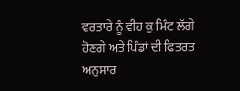ਵਰਤਾਰੇ ਨੂੰ ਵੀਹ ਕੁ ਮਿੰਟ ਲੱਗੇ ਹੋਣਗੇ ਅਤੇ ਪਿੰਡਾਂ ਦੀ ਫਿਤਰਤ ਅਨੁਸਾਰ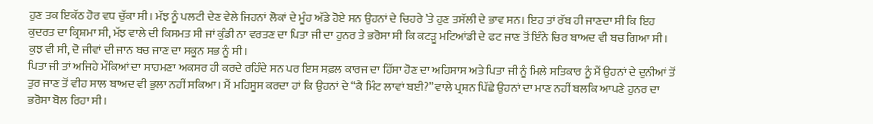ਹੁਣ ਤਕ ਇਕੱਠ ਹੋਰ ਵਧ ਚੁੱਕਾ ਸੀ। ਮੱਝ ਨੂੰ ਪਲਟੀ ਦੇਣ ਵੇਲੇ ਜਿਹਨਾਂ ਲੋਕਾਂ ਦੇ ਮੂੰਹ ਅੱਡੇ ਹੋਏ ਸਨ ਉਹਨਾਂ ਦੇ ਚਿਹਰੇ ’ਤੇ ਹੁਣ ਤਸੱਲੀ ਦੇ ਭਾਵ ਸਨ। ਇਹ ਤਾਂ ਰੱਬ ਹੀ ਜਾਣਦਾ ਸੀ ਕਿ ਇਹ ਕੁਦਰਤ ਦਾ ਕ੍ਰਿਸ਼ਮਾ ਸੀ, ਮੱਝ ਵਾਲੇ ਦੀ ਕਿਸਮਤ ਸੀ ਜਾਂ ਕੁੰਡੀ ਨਾ ਵਰਤਣ ਦਾ ਪਿਤਾ ਜੀ ਦਾ ਹੁਨਰ ਤੇ ਭਰੋਸਾ ਸੀ ਕਿ ਕਟੜੂ ਮਟਿਆਂਡੀ ਦੇ ਫਟ ਜਾਣ ਤੋਂ ਇੰਨੇ ਚਿਰ ਬਾਅਦ ਵੀ ਬਚ ਗਿਆ ਸੀ। ਕੁਝ ਵੀ ਸੀ, ਦੋ ਜੀਵਾਂ ਦੀ ਜਾਨ ਬਚ ਜਾਣ ਦਾ ਸਕੂਨ ਸਭ ਨੂੰ ਸੀ।
ਪਿਤਾ ਜੀ ਤਾਂ ਅਜਿਹੇ ਮੌਕਿਆਂ ਦਾ ਸਾਹਮਣਾ ਅਕਸਰ ਹੀ ਕਰਦੇ ਰਹਿੰਦੇ ਸਨ ਪਰ ਇਸ ਸਫ਼ਲ ਕਾਰਜ ਦਾ ਹਿੱਸਾ ਹੋਣ ਦਾ ਅਹਿਸਾਸ ਅਤੇ ਪਿਤਾ ਜੀ ਨੂੰ ਮਿਲੇ ਸਤਿਕਾਰ ਨੂੰ ਮੈਂ ਉਹਨਾਂ ਦੇ ਦੁਨੀਆਂ ਤੋਂ ਤੁਰ ਜਾਣ ਤੋਂ ਵੀਹ ਸਾਲ ਬਾਅਦ ਵੀ ਭੁਲਾ ਨਹੀਂ ਸਕਿਆ। ਮੈਂ ਮਹਿਸੂਸ ਕਰਦਾ ਹਾਂ ਕਿ ਉਹਨਾਂ ਦੇ “ਕੈ ਮਿੰਟ ਲਾਵਾਂ ਬਈ?” ਵਾਲੇ ਪ੍ਰਸ਼ਨ ਪਿੱਛੇ ਉਹਨਾਂ ਦਾ ਮਾਣ ਨਹੀਂ ਬਲਕਿ ਆਪਣੇ ਹੁਨਰ ਦਾ ਭਰੋਸਾ ਬੋਲ ਰਿਹਾ ਸੀ।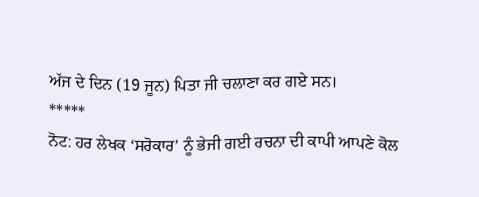ਅੱਜ ਦੇ ਦਿਨ (19 ਜੂਨ) ਪਿਤਾ ਜੀ ਚਲਾਣਾ ਕਰ ਗਏ ਸਨ।
*****
ਨੋਟ: ਹਰ ਲੇਖਕ ‘ਸਰੋਕਾਰ’ ਨੂੰ ਭੇਜੀ ਗਈ ਰਚਨਾ ਦੀ ਕਾਪੀ ਆਪਣੇ ਕੋਲ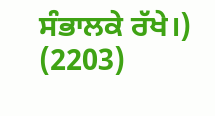ਸੰਭਾਲਕੇ ਰੱਖੇ।)
(2203)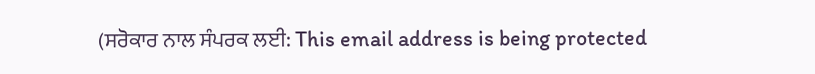(ਸਰੋਕਾਰ ਨਾਲ ਸੰਪਰਕ ਲਈ: This email address is being protected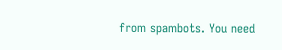from spambots. You need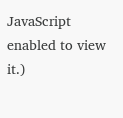JavaScript enabled to view it.)